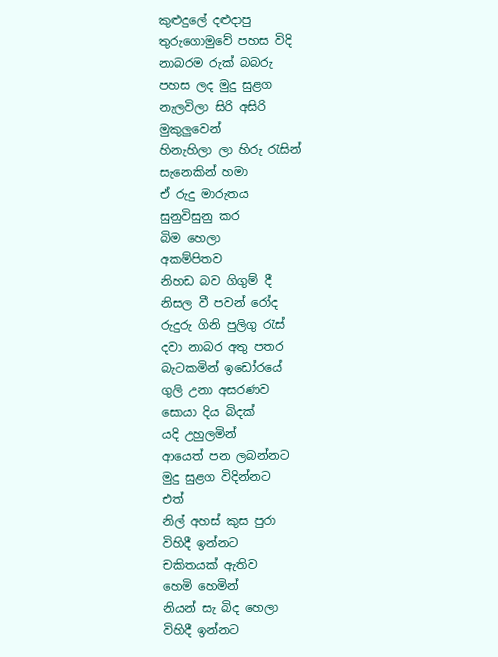කුළුදුලේ දළුදාපු
තුරුගොමුවේ පහස විදි
නාබරම රුක් බබරු
පහස ලද මුදු සුළග
නැලවිලා සිරි අසිරි
මුකුලුවෙන්
හිනැහිලා ලා හිරු රැසින්
සැනෙකින් හමා
ඒ රුදු මාරුතය
සුනුවිසුනු කර
බිම හෙලා
අකම්පිතව
නිහඩ බව ගිගුම් දී
නිසල වී පවන් රෝද
රුදුරු ගිනි පුලිගු රැස්
දවා නාබර අතු පතර
බැටකමින් ඉඩෝරයේ
ගුලි උනා අසරණව
සොයා දිය බිදක්
යදි උහුලමින්
ආයෙත් පන ලබන්නට
මුදු සුළග විදින්නට
එත්
නිල් අහස් කුස පුරා
විහිදී ඉන්නට
චකිතයක් ඇතිව
හෙමි හෙමින්
නියන් සැ බිද හෙලා
විහිදී ඉන්නට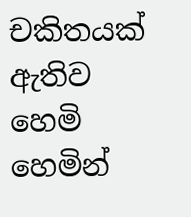චකිතයක් ඇතිව
හෙමි හෙමින්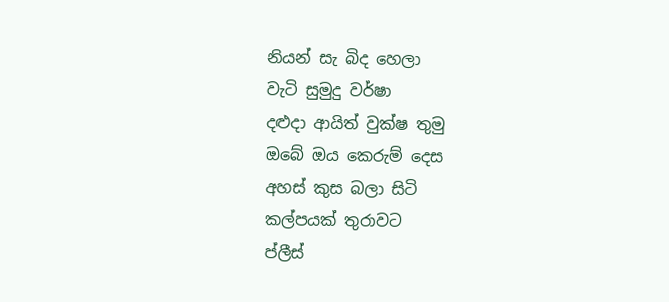නියන් සැ බිද හෙලා
වැටි සුමුදු වර්ෂා
දළුදා ආයිත් වුක්ෂ තුමු
ඔබේ ඔය කෙරුම් දෙස
අහස් කුස බලා සිටි
කල්පයක් තුරාවට
ප්ලීස්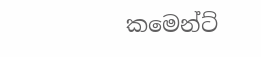කමෙන්ට්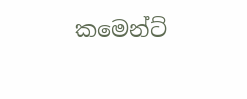කමෙන්ට්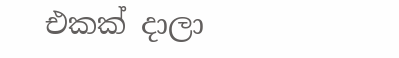එකක් දාලා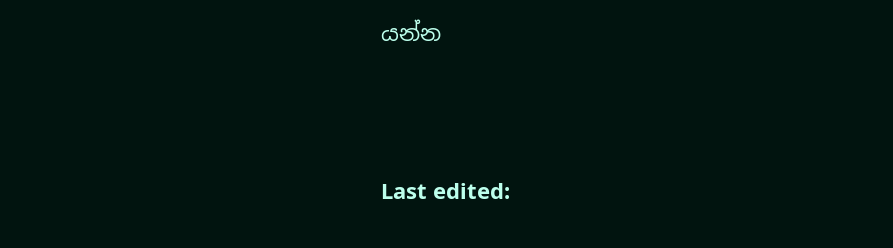යන්න





Last edited: